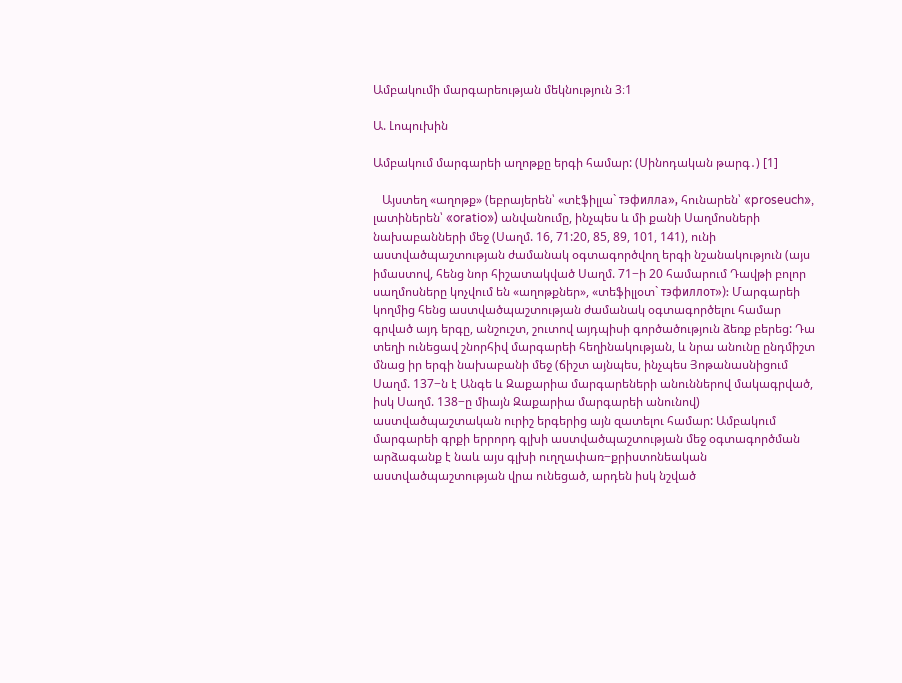Ամբակումի մարգարեության մեկնություն 3։1

Ա. Լոպուխին

Ամբակում մարգարեի աղոթքը երգի համար: (Սինոդական թարգ․) [1]

   Այստեղ «աղոթք» (եբրայերեն՝ «տէֆիլլա` тэфилла», հունարեն՝ «proseuch», լատիներեն՝ «oratio») անվանումը, ինչպես և մի քանի Սաղմոսների նախաբանների մեջ (Սաղմ. 16, 71:20, 85, 89, 101, 141), ունի աստվածպաշտության ժամանակ օգտագործվող երգի նշանակություն (այս իմաստով, հենց նոր հիշատակված Սաղմ. 71−ի 20 համարում Դավթի բոլոր սաղմոսները կոչվում են «աղոթքներ», «տեֆիլլօտ` тэфиллот»): Մարգարեի կողմից հենց աստվածպաշտության ժամանակ օգտագործելու համար գրված այդ երգը, անշուշտ, շուտով այդպիսի գործածություն ձեռք բերեց: Դա տեղի ունեցավ շնորհիվ մարգարեի հեղինակության, և նրա անունը ընդմիշտ մնաց իր երգի նախաբանի մեջ (ճիշտ այնպես, ինչպես Յոթանասնիցում Սաղմ. 137−ն է Անգե և Զաքարիա մարգարեների անուններով մակագրված, իսկ Սաղմ. 138−ը միայն Զաքարիա մարգարեի անունով) աստվածպաշտական ուրիշ երգերից այն զատելու համար: Ամբակում մարգարեի գրքի երրորդ գլխի աստվածպաշտության մեջ օգտագործման արձագանք է նաև այս գլխի ուղղափառ−քրիստոնեական աստվածպաշտության վրա ունեցած, արդեն իսկ նշված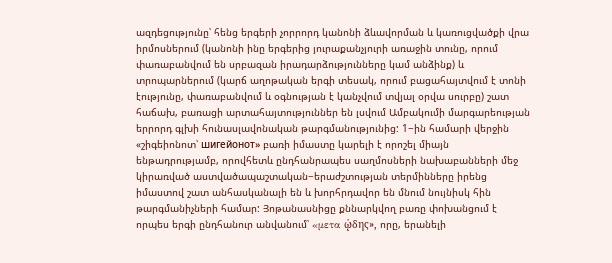ազդեցությունը՝ հենց երգերի չորրորդ կանոնի ձևավորման և կառուցվածքի վրա իրմոսներում (կանոնի ինը երգերից յուրաքանչյուրի առաջին տունը, որում փառաբանվում են սրբազան իրադարձությունները կամ անձինք) և տրոպարներում (կարճ աղոթական երգի տեսակ, որում բացահայտվում է տոնի էությունը, փառաբանվում և օգնության է կանչվում տվյալ օրվա սուրբը) շատ հաճախ, բառացի արտահայտություններ են լսվում Ամբակումի մարգարեության երրորդ գլխի հունասլավոնական թարգմանությունից: 1−ին համարի վերջին «շիգեիոնոտ՝ шигейонот» բառի իմաստը կարելի է որոշել միայն ենթադրությամբ, որովհետև ընդհանրապես սաղմոսների նախաբանների մեջ կիրառված աստվածապաշտական−երաժշտության տերմինները իրենց իմաստով շատ անհասկանալի են և խորհրդավոր են մնում նույնիսկ հին թարգմանիչների համար: Յոթանասնիցը քննարկվող բառը փոխանցում է որպես երգի ընդհանուր անվանում՝ «μετα ὠ̨δης», որը, երանելի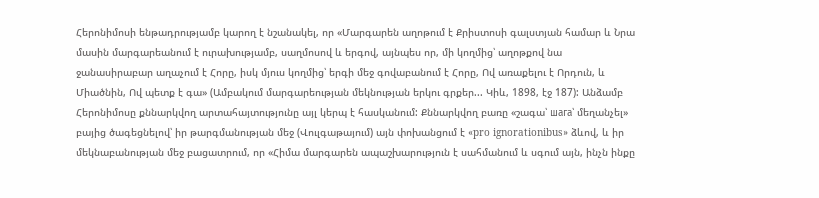Հերոնիմոսի ենթադրությամբ կարող է նշանակել, որ «Մարգարեն աղոթում է Քրիստոսի գալստյան համար և Նրա մասին մարգարեանում է ուրախությամբ, սաղմոսով և երգով, այնպես որ, մի կողմից՝ աղոթքով նա ջանասիրաբար աղաչում է Հորը, իսկ մյուս կողմից՝ երգի մեջ գովաբանում է Հորը, Ով առաքելու է Որդուն, և Միածնին, Ով պետք է գա» (Ամբակում մարգարեության մեկնության երկու գրքեր... Կիև, 1898, էջ 187): Անձամբ Հերոնիմոսը քննարկվող արտահայտությունը այլ կերպ է հասկանում: Քննարկվող բառը «շագա՝ шага՝ մեղանչել» բայից ծագեցնելով՝ իր թարգմանության մեջ (Վուլգաթայում) այն փոխանցում է «pro ignorationibus» ձևով, և իր մեկնաբանության մեջ բացատրում, որ «Հիմա մարգարեն ապաշխարություն է սահմանում և սգում այն, ինչն ինքը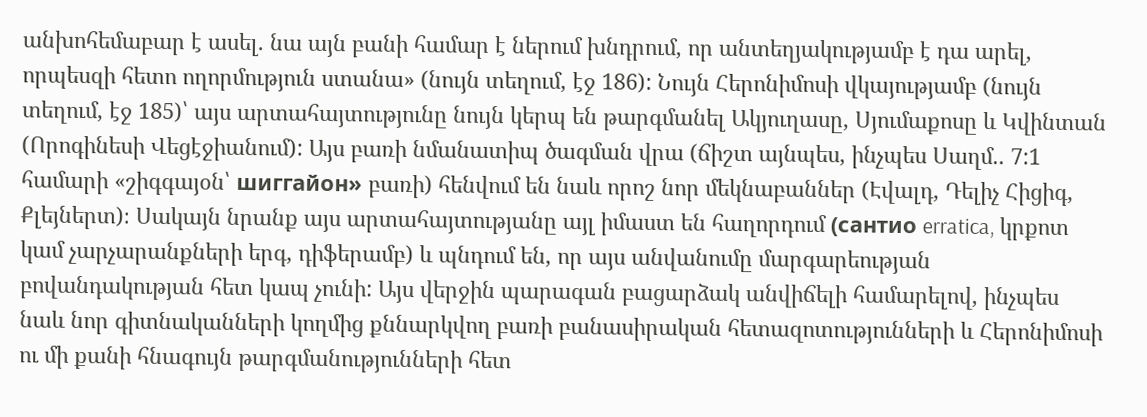անխոհեմաբար է ասել. նա այն բանի համար է ներում խնդրում, որ անտեղյակությամբ է դա արել, որպեսզի հետո ողորմություն ստանա» (նույն տեղում, էջ 186): Նույն Հերոնիմոսի վկայությամբ (նույն տեղում, էջ 185)՝ այս արտահայտությունը նույն կերպ են թարգմանել Ակյուղասը, Սյումաքոսը և Կվինտան (Որոգինեսի Վեցէջիանում): Այս բառի նմանատիպ ծագման վրա (ճիշտ այնպես, ինչպես Սաղմ.. 7:1 համարի «շիգգայօն՝ шиггайон» բառի) հենվում են նաև որոշ նոր մեկնաբաններ (Էվալդ, Դելիչ Հիցիգ, Քլեյներտ)։ Սակայն նրանք այս արտահայտությանը այլ իմաստ են հաղորդում (сантио erratica, կրքոտ կամ չարչարանքների երգ, դիֆերամբ) և պնդում են, որ այս անվանումը մարգարեության բովանդակության հետ կապ չունի: Այս վերջին պարագան բացարձակ անվիճելի համարելով, ինչպես նաև նոր գիտնականների կողմից քննարկվող բառի բանասիրական հետազոտությունների և Հերոնիմոսի ու մի քանի հնագույն թարգմանությունների հետ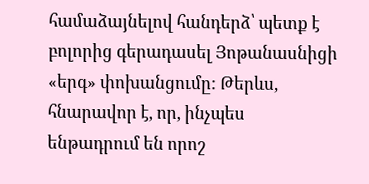համաձայնելով հանդերձ՝ պետք է բոլորից գերադասել Յոթանասնիցի «երգ» փոխանցումը: Թերևս, հնարավոր է, որ, ինչպես ենթադրում են որոշ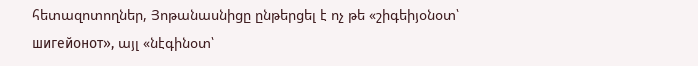հետազոտողներ, Յոթանասնիցը ընթերցել է ոչ թե «շիգեիյօնօտ՝ шигейонот», այլ «նէգինօտ՝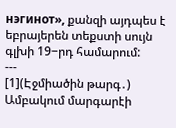нэгинот», քանզի այդպես է եբրայերեն տեքստի սույն գլխի 19−րդ համարում:
---
[1](Էջմիածին թարգ․) Ամբակում մարգարէի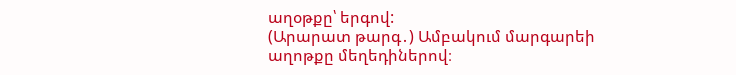աղօթքը՝ երգով:
(Արարատ թարգ․) Ամբակում մարգարեի աղոթքը մեղեդիներով։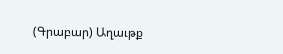(Գրաբար) Աղաւթք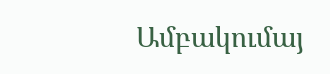Ամբակումայ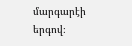մարգարէի երգով։